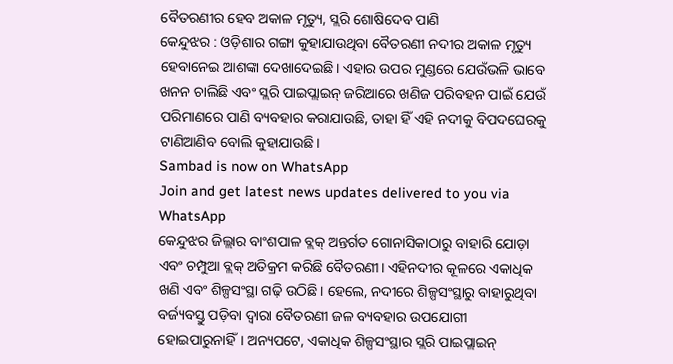ବୈତରଣୀର ହେବ ଅକାଳ ମୃତ୍ୟୁ, ସ୍ଲରି ଶୋଷିଦେବ ପାଣି
କେନ୍ଦୁଝର : ଓଡ଼ିଶାର ଗଙ୍ଗା କୁହାଯାଉଥିବା ବୈତରଣୀ ନଦୀର ଅକାଳ ମୃତ୍ୟୁ ହେବାନେଇ ଆଶଙ୍କା ଦେଖାଦେଇଛି। ଏହାର ଉପର ମୁଣ୍ଡରେ ଯେଉଁଭଳି ଭାବେ ଖନନ ଚାଲିଛି ଏବଂ ସ୍ଲରି ପାଇପ୍ଲାଇନ୍ ଜରିଆରେ ଖଣିଜ ପରିବହନ ପାଇଁ ଯେଉଁ ପରିମାଣରେ ପାଣି ବ୍ୟବହାର କରାଯାଉଛି, ତାହା ହିଁ ଏହି ନଦୀକୁ ବିପଦଘେରକୁ ଟାଣିଆଣିବ ବୋଲି କୁହାଯାଉଛି।
Sambad is now on WhatsApp
Join and get latest news updates delivered to you via WhatsApp
କେନ୍ଦୁଝର ଜିଲ୍ଲାର ବାଂଶପାଳ ବ୍ଲକ୍ ଅନ୍ତର୍ଗତ ଗୋନାସିକାଠାରୁ ବାହାରି ଯୋଡ଼ା ଏବଂ ଚମ୍ପୁଆ ବ୍ଲକ୍ ଅତିକ୍ରମ କରିଛି ବୈତରଣୀ। ଏହିନଦୀର କୂଳରେ ଏକାଧିକ ଖଣି ଏବଂ ଶିଳ୍ପସଂସ୍ଥା ଗଢ଼ି ଉଠିଛି। ହେଲେ, ନଦୀରେ ଶିଳ୍ପସଂସ୍ଥାରୁ ବାହାରୁଥିବା ବର୍ଜ୍ୟବସ୍ତୁ ପଡ଼ିବା ଦ୍ବାରା ବୈତରଣୀ ଜଳ ବ୍ୟବହାର ଉପଯୋଗୀ ହୋଇପାରୁନାହିଁ। ଅନ୍ୟପଟେ, ଏକାଧିକ ଶିଳ୍ପସଂସ୍ଥାର ସ୍ଲରି ପାଇପ୍ଲାଇନ୍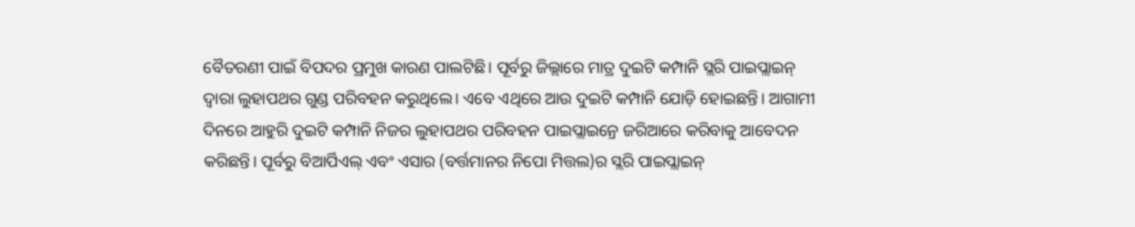ବୈତରଣୀ ପାଇଁ ବିପଦର ପ୍ରମୁଖ କାରଣ ପାଲଟିଛି। ପୂର୍ବରୁ ଜିଲ୍ଲାରେ ମାତ୍ର ଦୁଇଟି କମ୍ପାନି ସ୍ଲରି ପାଇପ୍ଲାଇନ୍ ଦ୍ବାରା ଲୁହାପଥର ଗୁଣ୍ଡ ପରିବହନ କରୁଥିଲେ। ଏବେ ଏଥିରେ ଆଉ ଦୁଇଟି କମ୍ପାନି ଯୋଡ଼ି ହୋଇଛନ୍ତି। ଆଗାମୀ ଦିନରେ ଆହୁରି ଦୁଇଟି କମ୍ପାନି ନିଜର ଲୁହାପଥର ପରିବହନ ପାଇପ୍ଲାଇନ୍ରେ ଜରିଆରେ କରିବାକୁ ଆବେଦନ କରିଛନ୍ତି। ପୂର୍ବରୁ ବିଆର୍ପିଏଲ୍ ଏବଂ ଏସାର (ବର୍ତ୍ତମାନର ନିପୋ ମିତ୍ତଲ)ର ସ୍ଲରି ପାଇପ୍ଲାଇନ୍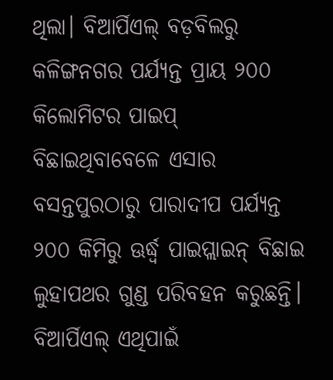ଥିଲା। ବିଆର୍ପିଏଲ୍ ବଡ଼ବିଲରୁ କଳିଙ୍ଗନଗର ପର୍ଯ୍ୟନ୍ତ ପ୍ରାୟ ୨୦୦ କିଲୋମିଟର ପାଇପ୍ ବିଛାଇଥିବାବେଳେ ଏସାର ବସନ୍ତପୁରଠାରୁ ପାରାଦୀପ ପର୍ଯ୍ୟନ୍ତ ୨୦୦ କିମିରୁ ଊର୍ଦ୍ଧ୍ବ ପାଇପ୍ଲାଇନ୍ ବିଛାଇ ଲୁହାପଥର ଗୁଣ୍ଡ ପରିବହନ କରୁଛନ୍ତି। ବିଆର୍ପିଏଲ୍ ଏଥିପାଇଁ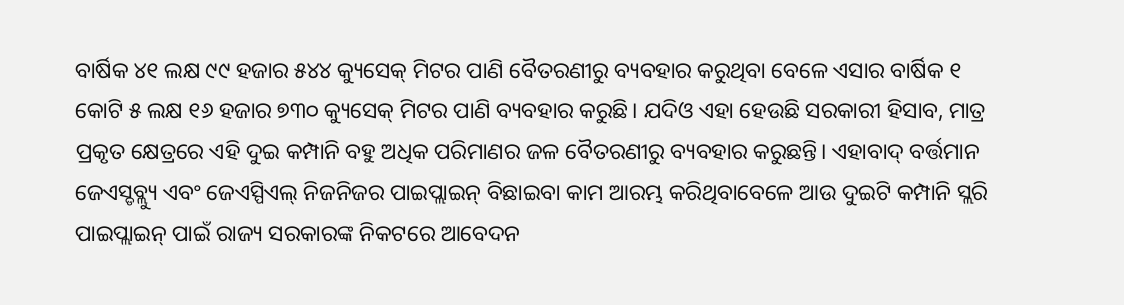ବାର୍ଷିକ ୪୧ ଲକ୍ଷ ୯୯ ହଜାର ୫୪୪ କ୍ୟୁସେକ୍ ମିଟର ପାଣି ବୈତରଣୀରୁ ବ୍ୟବହାର କରୁଥିବା ବେଳେ ଏସାର ବାର୍ଷିକ ୧ କୋଟି ୫ ଲକ୍ଷ ୧୬ ହଜାର ୭୩୦ କ୍ୟୁସେକ୍ ମିଟର ପାଣି ବ୍ୟବହାର କରୁଛି। ଯଦିଓ ଏହା ହେଉଛି ସରକାରୀ ହିସାବ, ମାତ୍ର ପ୍ରକୃତ କ୍ଷେତ୍ରରେ ଏହି ଦୁଇ କମ୍ପାନି ବହୁ ଅଧିକ ପରିମାଣର ଜଳ ବୈତରଣୀରୁ ବ୍ୟବହାର କରୁଛନ୍ତି। ଏହାବାଦ୍ ବର୍ତ୍ତମାନ ଜେଏସ୍ଡବ୍ଲ୍ୟୁ ଏବଂ ଜେଏସ୍ପିଏଲ୍ ନିଜନିଜର ପାଇପ୍ଲାଇନ୍ ବିଛାଇବା କାମ ଆରମ୍ଭ କରିଥିବାବେଳେ ଆଉ ଦୁଇଟି କମ୍ପାନି ସ୍ଲରି ପାଇପ୍ଲାଇନ୍ ପାଇଁ ରାଜ୍ୟ ସରକାରଙ୍କ ନିକଟରେ ଆବେଦନ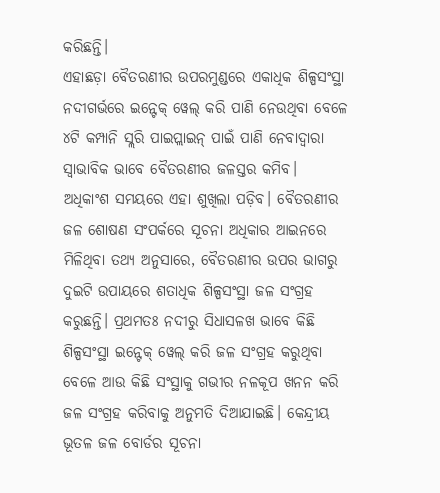କରିଛନ୍ତି।
ଏହାଛଡ଼ା ବୈତରଣୀର ଉପରମୁଣ୍ଡରେ ଏକାଧିକ ଶିଳ୍ପସଂସ୍ଥା ନଦୀଗର୍ଭରେ ଇନ୍ଟେକ୍ ୱେଲ୍ କରି ପାଣି ନେଉଥିବା ବେଳେ ୪ଟି କମ୍ପାନି ସ୍ଲରି ପାଇପ୍ଲାଇନ୍ ପାଇଁ ପାଣି ନେବାଦ୍ବାରା ସ୍ବାଭାବିକ ଭାବେ ବୈତରଣୀର ଜଳସ୍ତର କମିବ। ଅଧିକାଂଶ ସମୟରେ ଏହା ଶୁଖିଲା ପଡ଼ିବ। ବୈତରଣୀର ଜଳ ଶୋଷଣ ସଂପର୍କରେ ସୂଚନା ଅଧିକାର ଆଇନରେ ମିଳିଥିବା ତଥ୍ୟ ଅନୁସାରେ, ବୈତରଣୀର ଉପର ଭାଗରୁ ଦୁଇଟି ଉପାୟରେ ଶତାଧିକ ଶିଳ୍ପସଂସ୍ଥା ଜଳ ସଂଗ୍ରହ କରୁଛନ୍ତି। ପ୍ରଥମତଃ ନଦୀରୁ ସିଧାସଳଖ ଭାବେ କିଛି ଶିଳ୍ପସଂସ୍ଥା ଇନ୍ଟେକ୍ ୱେଲ୍ କରି ଜଳ ସଂଗ୍ରହ କରୁଥିବା ବେଳେ ଆଉ କିଛି ସଂସ୍ଥାକୁ ଗଭୀର ନଳକୂପ ଖନନ କରି ଜଳ ସଂଗ୍ରହ କରିବାକୁ ଅନୁମତି ଦିଆଯାଇଛି। କେନ୍ଦ୍ରୀୟ ଭୂତଳ ଜଳ ବୋର୍ଡର ସୂଚନା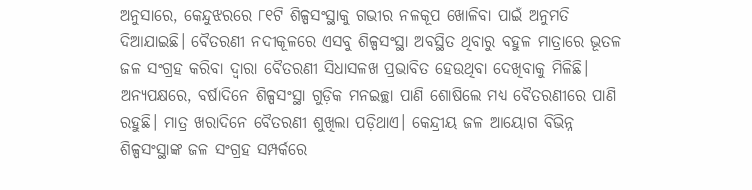ଅନୁସାରେ, କେନ୍ଦୁଝରରେ ୮୧ଟି ଶିଳ୍ପସଂସ୍ଥାକୁ ଗଭୀର ନଳକୂପ ଖୋଳିବା ପାଇଁ ଅନୁମତି ଦିଆଯାଇଛି। ବୈତରଣୀ ନଦୀକୂଳରେ ଏସବୁ ଶିଳ୍ପସଂସ୍ଥା ଅବସ୍ଥିତ ଥିବାରୁ ବହୁଳ ମାତ୍ରାରେ ଭୂତଳ ଜଳ ସଂଗ୍ରହ କରିବା ଦ୍ବାରା ବୈତରଣୀ ସିଧାସଳଖ ପ୍ରଭାବିତ ହେଉଥିବା ଦେଖିବାକୁ ମିଳିଛି।
ଅନ୍ୟପକ୍ଷରେ, ବର୍ଷାଦିନେ ଶିଳ୍ପସଂସ୍ଥା ଗୁଡ଼ିକ ମନଇଚ୍ଛା ପାଣି ଶୋଷିଲେ ମଧ୍ୟ ବୈତରଣୀରେ ପାଣି ରହୁଛି। ମାତ୍ର ଖରାଦିନେ ବୈତରଣୀ ଶୁଖିଲା ପଡ଼ିଥାଏ। କେନ୍ଦ୍ରୀୟ ଜଳ ଆୟୋଗ ବିଭିନ୍ନ ଶିଳ୍ପସଂସ୍ଥାଙ୍କ ଜଳ ସଂଗ୍ରହ ସମ୍ପର୍କରେ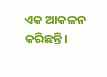ଏକ ଆକଳନ କରିଛନ୍ତି।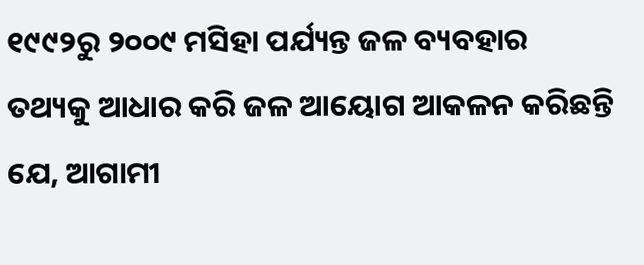୧୯୯୨ରୁ ୨୦୦୯ ମସିହା ପର୍ଯ୍ୟନ୍ତ ଜଳ ବ୍ୟବହାର ତଥ୍ୟକୁ ଆଧାର କରି ଜଳ ଆୟୋଗ ଆକଳନ କରିଛନ୍ତି ଯେ, ଆଗାମୀ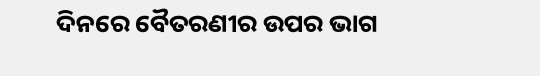ଦିନରେ ବୈତରଣୀର ଉପର ଭାଗ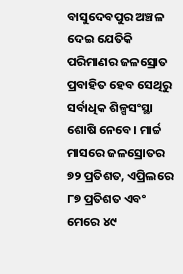ବାସୁଦେବପୁର ଅଞ୍ଚଳ ଦେଇ ଯେତିକି ପରିମାଣର ଜଳସ୍ରୋତ ପ୍ରବାହିତ ହେବ ସେଥିରୁ ସର୍ବାଧିକ ଶିଳ୍ପସଂସ୍ଥା ଶୋଷି ନେବେ। ମାର୍ଚ୍ଚ ମାସରେ ଜଳସ୍ରୋତର ୭୨ ପ୍ରତିଶତ, ଏପ୍ରିଲରେ ୮୭ ପ୍ରତିଶତ ଏବଂ ମେରେ ୪୯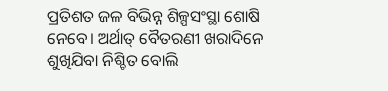ପ୍ରତିଶତ ଜଳ ବିଭିନ୍ନ ଶିଳ୍ପସଂସ୍ଥା ଶୋଷି ନେବେ। ଅର୍ଥାତ୍ ବୈତରଣୀ ଖରାଦିନେ ଶୁଖିଯିବା ନିଶ୍ଚିତ ବୋଲି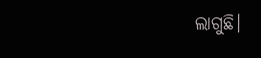ଲାଗୁଛି।